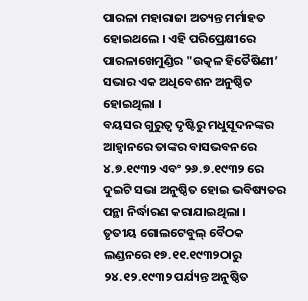ପାରଳା ମହାରାଜା ଅତ୍ୟନ୍ତ ମର୍ମାହତ ହୋଇଥଲେ । ଏହି ପରିପ୍ରେକ୍ଷୀରେ ପାରଳାଖେମୁଣ୍ଡିର "ଉତ୍କଳ ହିତୈଷିଣୀ’ ସଭାର ଏକ ଅଧିବେଶନ ଅନୁଷ୍ଠିତ ହୋଇଥିଲା ।
ବୟସର ଗୁରୁତ୍ବ ଦୃଷ୍ଟିରୁ ମଧୁସୂଦନଙ୍କର ଆହ୍ବାନରେ ତାଙ୍କର ବାସଭବନରେ ୪.୭.୧୯୩୨ ଏବଂ ୨୬.୭.୧୯୩୨ ରେ ଦୁଇଟି ସଭା ଅନୁଷ୍ଠିତ ହୋଇ ଭବିଷ୍ୟତର ପନ୍ଥା ନିର୍ଦ୍ଧାରଣ କରାଯାଇଥିଲା ।
ତୃତୀୟ ଗୋଲଟେବୁଲ୍ ବୈଠକ ଲଣ୍ଡନରେ ୧୭.୧୧.୧୯୩୨ଠାରୁ ୨୪.୧୨.୧୯୩୨ ପର୍ଯ୍ୟନ୍ତ ଅନୁଷ୍ଠିତ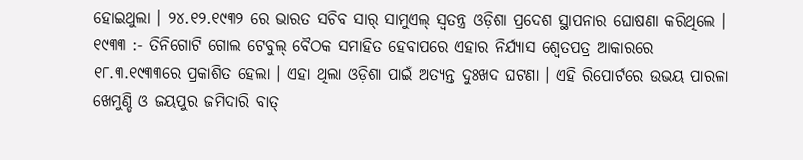ହୋଇଥୁଲା । ୨୪.୧୨.୧୯୩୨ ରେ ଭାରତ ସଚିବ ସାର୍ ସାମୁଏଲ୍ ସ୍ବତନ୍ତ୍ର ଓଡ଼ିଶା ପ୍ରଦେଶ ସ୍ଥାପନାର ଘୋଷଣା କରିଥିଲେ ।
୧୯୩୩ :- ତିନିଗୋଟି ଗୋଲ ଟେବୁଲ୍ ବୈଠକ ସମାହିତ ହେବାପରେ ଏହାର ନିର୍ଯ୍ୟାସ ଶ୍ୱେତପତ୍ର ଆକାରରେ ୧୮.୩.୧୯୩୩ରେ ପ୍ରକାଶିତ ହେଲା । ଏହା ଥିଲା ଓଡ଼ିଶା ପାଇଁ ଅତ୍ୟନ୍ତ ଦୁଃଖଦ ଘଟଣା । ଏହି ରିପୋର୍ଟରେ ଉଭୟ ପାରଳା ଖେମୁଣ୍ଡି ଓ ଜୟପୁର ଜମିଦାରି ବାତ୍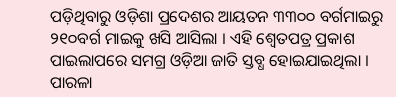ପଡ଼ିଥିବାରୁ ଓଡ଼ିଶା ପ୍ରଦେଶର ଆୟତନ ୩୩୦୦ ବର୍ଗମାଇରୁ ୨୧୦ବର୍ଗ ମାଇକୁ ଖସି ଆସିଲା । ଏହି ଶ୍ୱେତପତ୍ର ପ୍ରକାଶ ପାଇଲାପରେ ସମଗ୍ର ଓଡ଼ିଆ ଜାତି ସ୍ତବ୍ଧ ହୋଇଯାଇଥିଲା । ପାରଳା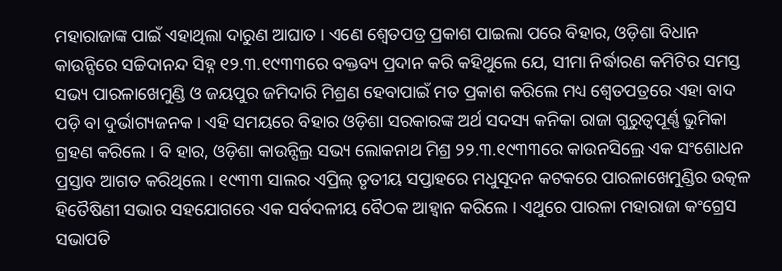ମହାରାଜାଙ୍କ ପାଇଁ ଏହାଥିଲା ଦାରୁଣ ଆଘାତ । ଏଣେ ଶ୍ୱେତପତ୍ର ପ୍ରକାଶ ପାଇଲା ପରେ ବିହାର, ଓଡ଼ିଶା ବିଧାନ କାଉନ୍ସିରେ ସଚ୍ଚିଦାନନ୍ଦ ସିହ୍ନ ୧୨.୩.୧୯୩୩ରେ ବକ୍ତବ୍ୟ ପ୍ରଦାନ କରି କହିଥୁଲେ ଯେ, ସୀମା ନିର୍ଦ୍ଧାରଣ କମିଟିର ସମସ୍ତ ସଭ୍ୟ ପାରଳାଖେମୁଣ୍ଡି ଓ ଜୟପୁର ଜମିଦାରି ମିଶ୍ରଣ ହେବାପାଇଁ ମତ ପ୍ରକାଶ କରିଲେ ମଧ୍ୟ ଶ୍ୱେତପତ୍ରରେ ଏହା ବାଦ ପଡ଼ି ବା ଦୁର୍ଭାଗ୍ୟଜନକ । ଏହି ସମୟରେ ବିହାର ଓଡ଼ିଶା ସରକାରଙ୍କ ଅର୍ଥ ସଦସ୍ୟ କନିକା ରାଜା ଗୁରୁତ୍ବପୂର୍ଣ୍ଣ ଭୁମିକା ଗ୍ରହଣ କରିଲେ । ବି ହାର, ଓଡ଼ିଶା କାଉନ୍ସିଲ୍ର ସଭ୍ୟ ଲୋକନାଥ ମିଶ୍ର ୨୨.୩.୧୯୩୩ରେ କାଉନସିଲ୍ରେ ଏକ ସଂଶୋଧନ ପ୍ରସ୍ତାବ ଆଗତ କରିଥିଲେ । ୧୯୩୩ ସାଲର ଏପ୍ରିଲ୍ ତୃତୀୟ ସପ୍ତାହରେ ମଧୁସୂଦନ କଟକରେ ପାରଳାଖେମୁଣ୍ଡିର ଉତ୍କଳ ହିତୈଷିଣୀ ସଭାର ସହଯୋଗରେ ଏକ ସର୍ବଦଳୀୟ ବୈଠକ ଆହ୍ବାନ କରିଲେ । ଏଥୁରେ ପାରଳା ମହାରାଜା କଂଗ୍ରେସ ସଭାପତି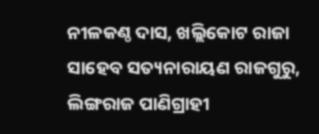ନୀଳକଣ୍ଠ ଦାସ, ଖଲ୍ଲିକୋଟ ରାଜା ସାହେବ ସତ୍ୟନାରାୟଣ ରାଜଗୁରୁ, ଲିଙ୍ଗରାଜ ପାଣିଗ୍ରାହୀ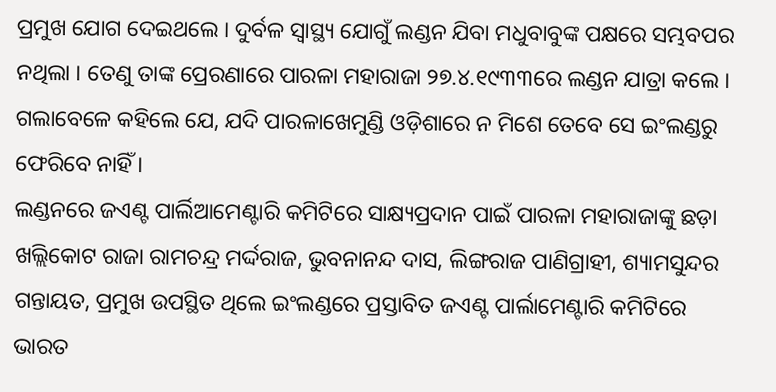ପ୍ରମୁଖ ଯୋଗ ଦେଇଥଲେ । ଦୁର୍ବଳ ସ୍ବାସ୍ଥ୍ୟ ଯୋଗୁଁ ଲଣ୍ଡନ ଯିବା ମଧୁବାବୁଙ୍କ ପକ୍ଷରେ ସମ୍ଭବପର ନଥିଲା । ତେଣୁ ତାଙ୍କ ପ୍ରେରଣାରେ ପାରଳା ମହାରାଜା ୨୭.୪.୧୯୩୩ରେ ଲଣ୍ଡନ ଯାତ୍ରା କଲେ । ଗଲାବେଳେ କହିଲେ ଯେ, ଯଦି ପାରଳାଖେମୁଣ୍ଡି ଓଡ଼ିଶାରେ ନ ମିଶେ ତେବେ ସେ ଇଂଲଣ୍ଡରୁ ଫେରିବେ ନାହିଁ ।
ଲଣ୍ଡନରେ ଜଏଣ୍ଟ ପାର୍ଲିଆମେଣ୍ଟାରି କମିଟିରେ ସାକ୍ଷ୍ୟପ୍ରଦାନ ପାଇଁ ପାରଳା ମହାରାଜାଙ୍କୁ ଛଡ଼ା ଖଲ୍ଲିକୋଟ ରାଜା ରାମଚନ୍ଦ୍ର ମର୍ଦ୍ଦରାଜ, ଭୁବନାନନ୍ଦ ଦାସ, ଲିଙ୍ଗରାଜ ପାଣିଗ୍ରାହୀ, ଶ୍ୟାମସୁନ୍ଦର ଗନ୍ତାୟତ, ପ୍ରମୁଖ ଉପସ୍ଥିତ ଥିଲେ ଇଂଲଣ୍ଡରେ ପ୍ରସ୍ତାବିତ ଜଏଣ୍ଟ ପାର୍ଲାମେଣ୍ଟାରି କମିଟିରେ ଭାରତ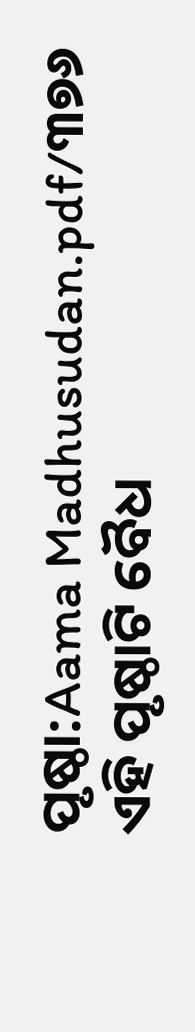ପୃଷ୍ଠା:Aama Madhusudan.pdf/୩୭୬
ଏହି ପୃଷ୍ଠାଟି ବୈଧ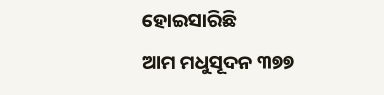ହୋଇସାରିଛି
ଆମ ମଧୁସୂଦନ ୩୭୭